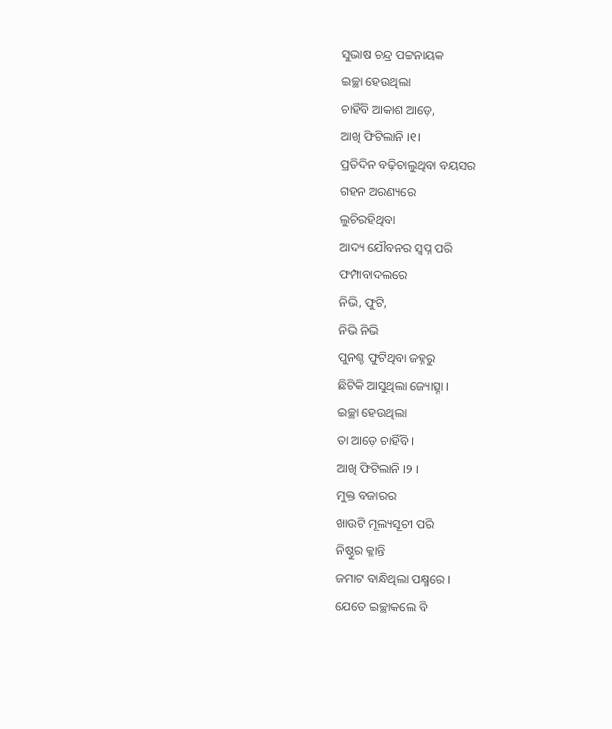ସୁଭାଷ ଚନ୍ଦ୍ର ପଟ୍ଟନାୟକ
ଇଚ୍ଛା ହେଉଥିଲା
ଚାହିଁବି ଆକାଶ ଆଡ଼େ,
ଆଖି ଫିଟିଲାନି ।୧।
ପ୍ରତିଦିନ ବଢ଼ିଚାଲୁଥିବା ବୟସର
ଗହନ ଅରଣ୍ୟରେ
ଲୁଚିରହିଥିବା
ଆଦ୍ୟ ଯୌବନର ସ୍ବପ୍ନ ପରି
ଫମ୍ପାବାଦଲରେ
ନିଭି, ଫୁଟି,
ନିଭି ନିଭି
ପୁନଶ୍ଚ ଫୁଟିଥିବା ଜହ୍ନରୁ
ଛିଟିକି ଆସୁଥିଲା ଜ୍ୟୋତ୍ସ୍ନା ।
ଇଚ୍ଛା ହେଉଥିଲା
ତା ଆଡ଼େ ଚାହିଁବି ।
ଆଖି ଫିଟିଲାନି ।୨ ।
ମୁକ୍ତ ବଜାରର
ଖାଉଟି ମୂଲ୍ୟସୂଚୀ ପରି
ନିଷ୍ଠୁର କ୍ଳାନ୍ତି
ଜମାଟ ବାନ୍ଧିଥିଲା ପକ୍ଷ୍ମରେ ।
ଯେତେ ଇଚ୍ଛାକଲେ ବି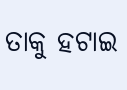ତାକୁ ହଟାଇ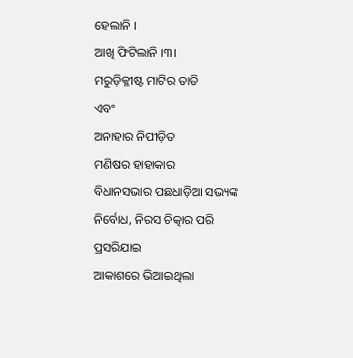ହେଲାନି ।
ଆଖି ଫିଟିଲାନି ।୩।
ମରୁଡ଼ିକ୍ଳୀଷ୍ଟ ମାଟିର ତାତି
ଏବଂ
ଅନାହାର ନିପୀଡ଼ିତ
ମଣିଷର ହାହାକାର
ବିଧାନସଭାର ପଛଧାଡ଼ିଆ ସଭ୍ୟଙ୍କ
ନିର୍ବୋଧ, ନିରସ ଚିତ୍କାର ପରି
ପ୍ରସରିଯାଇ
ଆକାଶରେ ଭିଆଇଥିଲା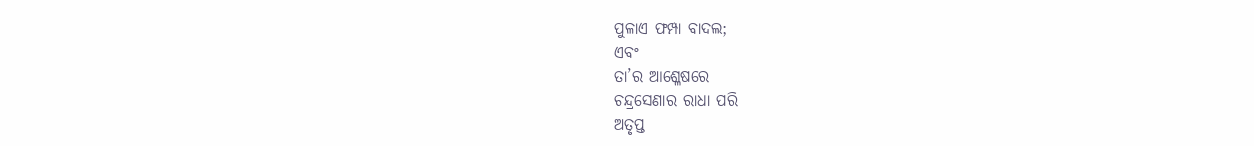ପୁଳାଏ ଫମ୍ପା ବାଦଲ;
ଏବଂ
ତା’ର ଆଶ୍ଳେଷରେ
ଚନ୍ଦ୍ରସେଣାର ରାଧା ପରି
ଅତୃପ୍ତ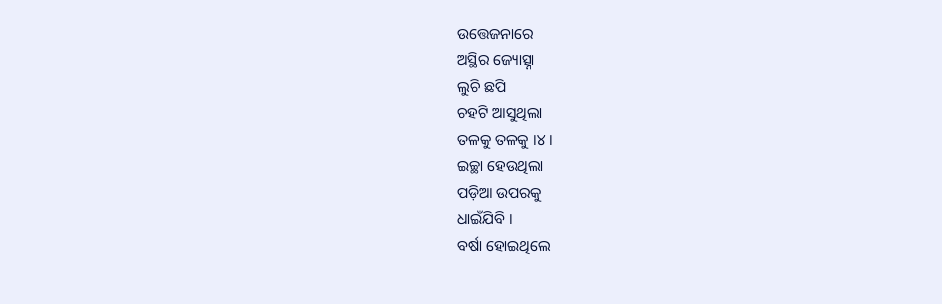ଉତ୍ତେଜନାରେ
ଅସ୍ଥିର ଜ୍ୟୋତ୍ସ୍ନା
ଲୁଚି ଛପି
ଚହଟି ଆସୁଥିଲା
ତଳକୁ ତଳକୁ ।୪।
ଇଚ୍ଛା ହେଉଥିଲା
ପଡ଼ିଆ ଉପରକୁ
ଧାଇଁଯିବି ।
ବର୍ଷା ହୋଇଥିଲେ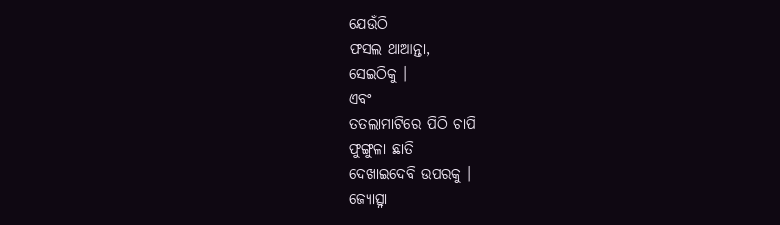ଯେଉଁଠି
ଫସଲ ଥାଆନ୍ତା,
ସେଇଠିକୁ ।
ଏବଂ
ତତଲାମାଟିରେ ପିଠି ଚାପି
ଫୁଙ୍ଗୁଳା ଛାତି
ଦେଖାଇଦେବି ଉପରକୁ ।
ଜ୍ୟୋତ୍ସ୍ନା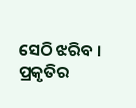ସେଠି ଝରିବ ।
ପ୍ରକୃତିର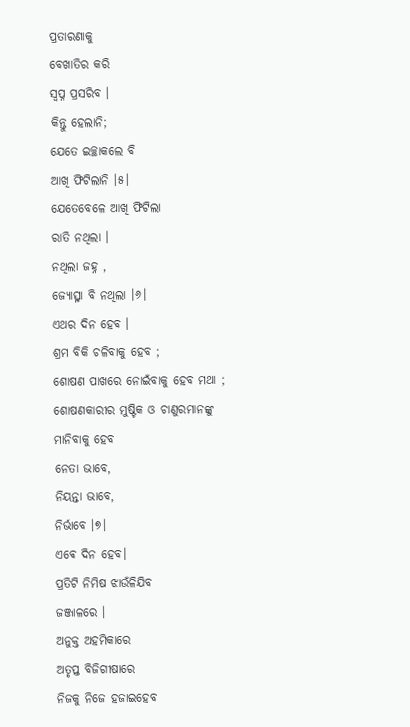ପ୍ରତାରଣାକୁ
ବେଖାତିର କରି
ସ୍ବପ୍ନ ପ୍ରସରିବ ।
କିନ୍ତୁ ହେଲାନି;
ଯେତେ ଇଚ୍ଛାକଲେ ବି
ଆଖି ଫିଟିଲାନି ।୫।
ଯେତେବେଳେ ଆଖି ଫିଟିଲା
ରାତି ନଥିଲା ।
ନଥିଲା ଜହ୍ନ ,
ଜ୍ୟୋତ୍ସ୍ନା ବି ନଥିଲା ।୬।
ଏଥର ଦିନ ହେବ ।
ଶ୍ରମ ବିକି ଚଳିବାକୁ ହେବ ;
ଶୋଷଣ ପାଖରେ ନୋଇଁବାକୁ ହେବ ମଥା ;
ଶୋଷଣକାରୀର ମୁଷ୍ଟିକ ଓ ଚାଣୁରମାନଙ୍କୁ
ମାନିବାକୁ ହେବ
ନେତା ଭାବେ,
ନିୟନ୍ତା ଭାବେ,
ନିର୍ଭାବେ ।୭।
ଏଵେ ଦିନ ହେବ।
ପ୍ରତିଟି ନିମିଷ ଝାଉଁଳିଯିବ
ଜଞ୍ଜାଳରେ ।
ଅନୁକ୍ତ ଅହମିକାରେ
ଅତୃପ୍ତ ବିଜିଗୀଷାରେ
ନିଜକୁ ନିଜେ ହଜାଇହେବ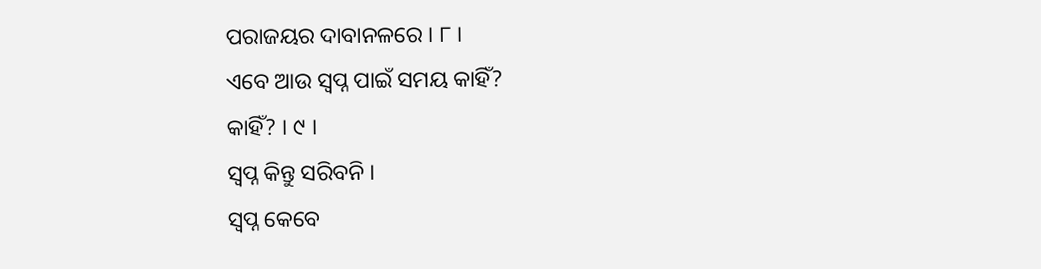ପରାଜୟର ଦାବାନଳରେ । ୮ ।
ଏବେ ଆଉ ସ୍ବପ୍ନ ପାଇଁ ସମୟ କାହିଁ?
କାହିଁ? । ୯ ।
ସ୍ବପ୍ନ କିନ୍ତୁ ସରିବନି ।
ସ୍ବପ୍ନ କେବେ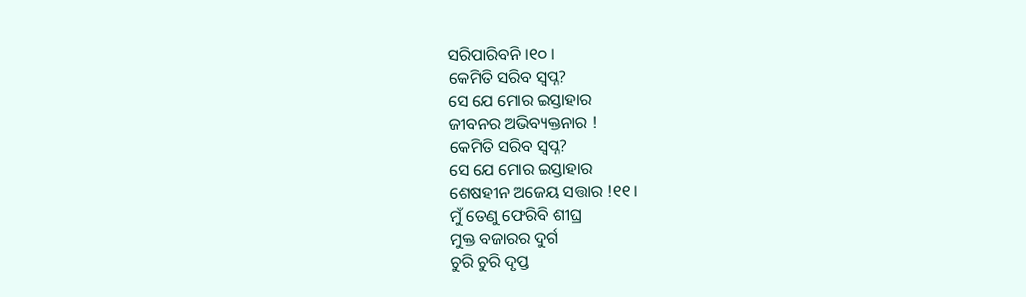ସରିପାରିବନି ।୧୦ ।
କେମିତି ସରିବ ସ୍ବପ୍ନ?
ସେ ଯେ ମୋର ଇସ୍ତାହାର
ଜୀବନର ଅଭିବ୍ୟକ୍ତନାର !
କେମିତି ସରିବ ସ୍ବପ୍ନ?
ସେ ଯେ ମୋର ଇସ୍ତାହାର
ଶେଷହୀନ ଅଜେୟ ସତ୍ତାର !୧୧।
ମୁଁ ତେଣୁ ଫେରିବି ଶୀଘ୍ର
ମୁକ୍ତ ବଜାରର ଦୁର୍ଗ
ଚୁରି ଚୁରି ଦୃପ୍ତ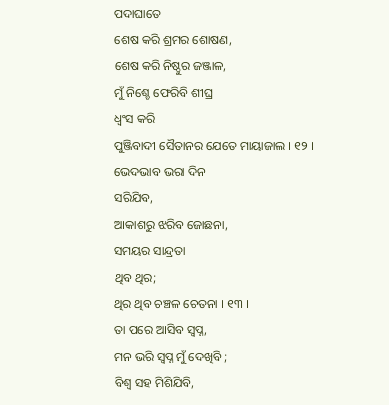ପଦାଘାତେ
ଶେଷ କରି ଶ୍ରମର ଶୋଷଣ,
ଶେଷ କରି ନିଷ୍ଠୁର ଜଞ୍ଜାଳ,
ମୁଁ ନିଶ୍ଚେ ଫେରିବି ଶୀଘ୍ର
ଧ୍ବଂସ କରି
ପୁଞ୍ଜିବାଦୀ ସୈତାନର ଯେତେ ମାୟାଜାଲ । ୧୨ ।
ଭେଦଭାବ ଭରା ଦିନ
ସରିଯିବ,
ଆକାଶରୁ ଝରିବ ଜୋଛନା,
ସମୟର ସାନ୍ଦ୍ରତା
ଥିବ ଥିର;
ଥିର ଥିବ ଚଞ୍ଚଳ ଚେତନା । ୧୩ ।
ତା ପରେ ଆସିବ ସ୍ବପ୍ନ,
ମନ ଭରି ସ୍ବପ୍ନ ମୁଁ ଦେଖିବି ;
ବିଶ୍ବ ସହ ମିଶିଯିବି,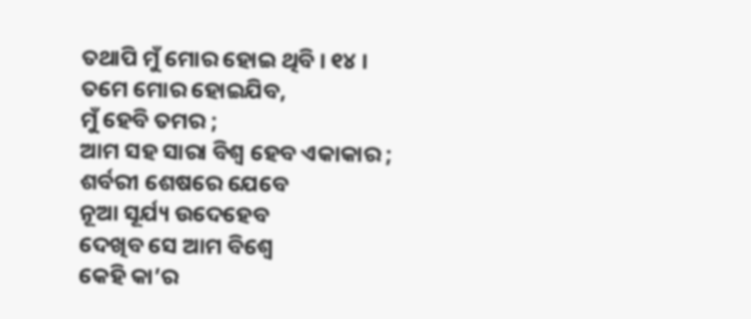ତଥାପି ମୁଁ ମୋର ହୋଇ ଥିବି । ୧୪ ।
ତମେ ମୋର ହୋଇଯିବ,
ମୁଁ ହେବି ତମର ;
ଆମ ସହ ସାରା ବିଶ୍ବ ହେବ ଏକାକାର ;
ଶର୍ବରୀ ଶେଷରେ ଯେବେ
ନୂଆ ସୂର୍ଯ୍ୟ ଉଦେହେବ
ଦେଖିବ ସେ ଆମ ବିଶ୍ବେ
କେହି କା’ର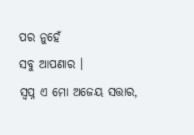ପର ନୁହେଁ
ସବୁ ଆପଣାର ।
ସ୍ବପ୍ନ ଏ ମୋ ଅଜେୟ ସତ୍ତାର,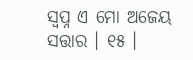ସ୍ବପ୍ନ ଏ ମୋ ଅଜେୟ ସତ୍ତାର । ୧୫ ।